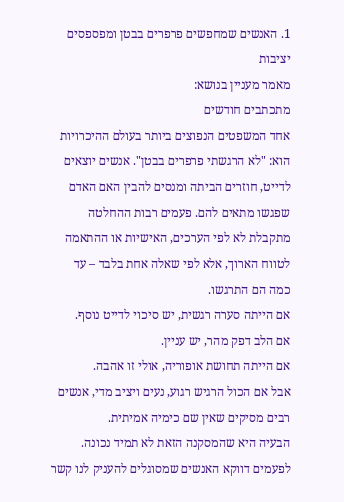1. האנשים שמחפשים פרפרים בבטן ומפספסים יציבות
מאמר מעניין בנושא:
מתכתבים חודשים
אחד המשפטים הנפוצים ביותר בעולם ההיכרויות הוא: "לא הרגשתי פרפרים בבטן". אנשים יוצאים לדייט, חוזרים הביתה ומנסים להבין האם האדם שפגשו מתאים להם. פעמים רבות ההחלטה מתקבלת לא לפי הערכים, האישיות או ההתאמה לטווח הארוך, אלא לפי שאלה אחת בלבד – עד כמה הם התרגשו.
אם הייתה סערה רגשית, יש סיכוי לדייט נוסף.
אם הלב דפק מהר, יש עניין.
אם הייתה תחושת אופוריה, אולי זו אהבה.
אבל אם הכול הרגיש רגוע, נעים ויציב מדי, אנשים רבים מסיקים שאין שם כימיה אמיתית.
הבעיה היא שהמסקנה הזאת לא תמיד נכונה.
לפעמים דווקא האנשים שמסוגלים להעניק לנו קשר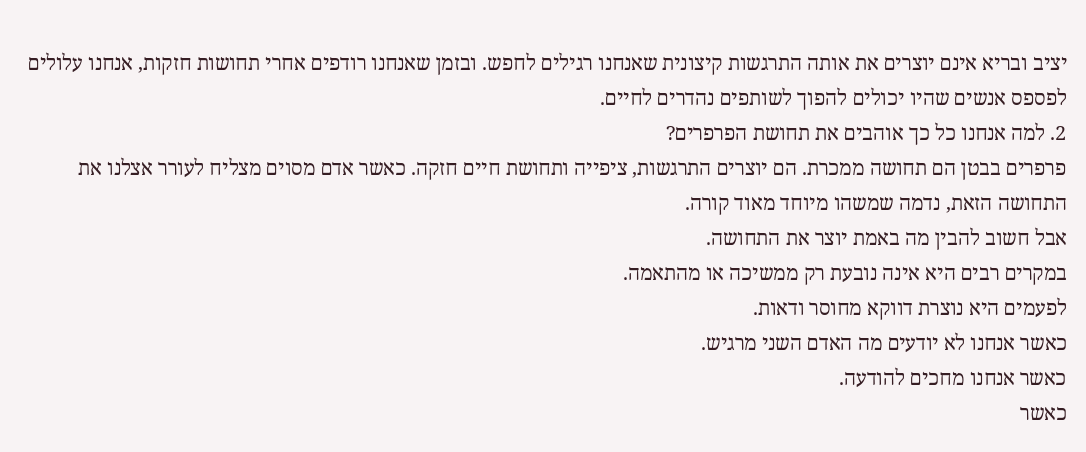יציב ובריא אינם יוצרים את אותה התרגשות קיצונית שאנחנו רגילים לחפש. ובזמן שאנחנו רודפים אחרי תחושות חזקות, אנחנו עלולים לפספס אנשים שהיו יכולים להפוך לשותפים נהדרים לחיים.
2. למה אנחנו כל כך אוהבים את תחושת הפרפרים?
פרפרים בבטן הם תחושה ממכרת. הם יוצרים התרגשות, ציפייה ותחושת חיים חזקה. כאשר אדם מסוים מצליח לעורר אצלנו את התחושה הזאת, נדמה שמשהו מיוחד מאוד קורה.
אבל חשוב להבין מה באמת יוצר את התחושה.
במקרים רבים היא אינה נובעת רק ממשיכה או מהתאמה.
לפעמים היא נוצרת דווקא מחוסר ודאות.
כאשר אנחנו לא יודעים מה האדם השני מרגיש.
כאשר אנחנו מחכים להודעה.
כאשר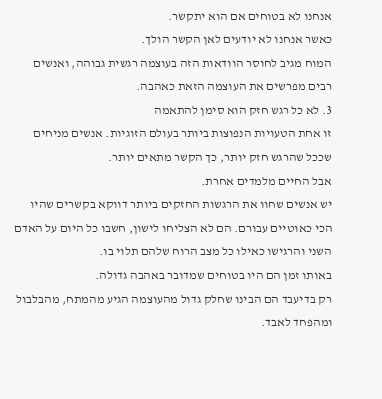אנחנו לא בטוחים אם הוא יתקשר.
כאשר אנחנו לא יודעים לאן הקשר הולך.
המוח מגיב לחוסר הוודאות הזה בעוצמה רגשית גבוהה, ואנשים רבים מפרשים את העוצמה הזאת כאהבה.
3. לא כל רגש חזק הוא סימן להתאמה
זו אחת הטעויות הנפוצות ביותר בעולם הזוגיות. אנשים מניחים שככל שהרגש חזק יותר, כך הקשר מתאים יותר.
אבל החיים מלמדים אחרת.
יש אנשים שחוו את הרגשות החזקים ביותר דווקא בקשרים שהיו הכי כאוטיים עבורם. הם לא הצליחו לישון, חשבו כל היום על האדם השני והרגישו כאילו כל מצב הרוח שלהם תלוי בו.
באותו זמן הם היו בטוחים שמדובר באהבה גדולה.
רק בדיעבד הם הבינו שחלק גדול מהעוצמה הגיע מהמתח, מהבלבול ומהפחד לאבד.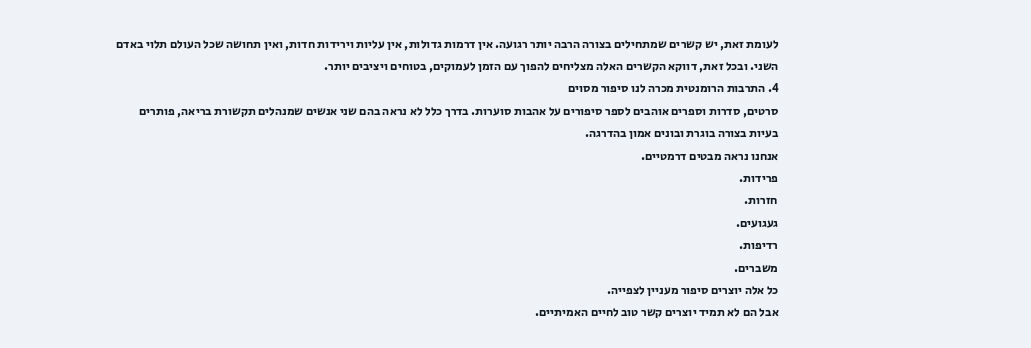לעומת זאת, יש קשרים שמתחילים בצורה הרבה יותר רגועה. אין דרמות גדולות, אין עליות וירידות חדות, ואין תחושה שכל העולם תלוי באדם השני. ובכל זאת, דווקא הקשרים האלה מצליחים להפוך עם הזמן לעמוקים, בטוחים ויציבים יותר.
4. התרבות הרומנטית מכרה לנו סיפור מסוים
סרטים, סדרות וספרים אוהבים לספר סיפורים על אהבות סוערות. בדרך כלל לא נראה בהם שני אנשים שמנהלים תקשורת בריאה, פותרים בעיות בצורה בוגרת ובונים אמון בהדרגה.
אנחנו נראה מבטים דרמטיים.
פרידות.
חזרות.
געגועים.
רדיפות.
משברים.
כל אלה יוצרים סיפור מעניין לצפייה.
אבל הם לא תמיד יוצרים קשר טוב לחיים האמיתיים.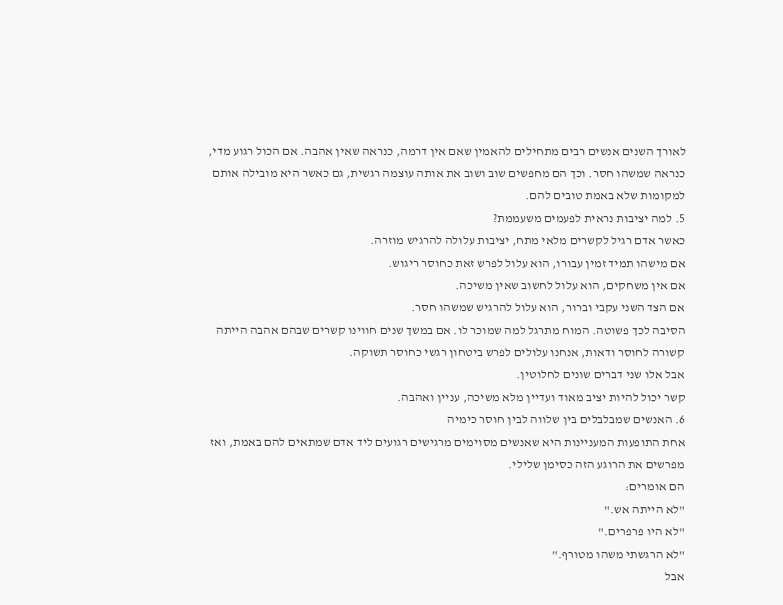לאורך השנים אנשים רבים מתחילים להאמין שאם אין דרמה, כנראה שאין אהבה. אם הכול רגוע מדי, כנראה שמשהו חסר. וכך הם מחפשים שוב ושוב את אותה עוצמה רגשית, גם כאשר היא מובילה אותם למקומות שלא באמת טובים להם.
5. למה יציבות נראית לפעמים משעממת?
כאשר אדם רגיל לקשרים מלאי מתח, יציבות עלולה להרגיש מוזרה.
אם מישהו תמיד זמין עבורו, הוא עלול לפרש זאת כחוסר ריגוש.
אם אין משחקים, הוא עלול לחשוב שאין משיכה.
אם הצד השני עקבי וברור, הוא עלול להרגיש שמשהו חסר.
הסיבה לכך פשוטה. המוח מתרגל למה שמוכר לו. אם במשך שנים חווינו קשרים שבהם אהבה הייתה קשורה לחוסר ודאות, אנחנו עלולים לפרש ביטחון רגשי כחוסר תשוקה.
אבל אלו שני דברים שונים לחלוטין.
קשר יכול להיות יציב מאוד ועדיין מלא משיכה, עניין ואהבה.
6. האנשים שמבלבלים בין שלווה לבין חוסר כימיה
אחת התופעות המעניינות היא שאנשים מסוימים מרגישים רגועים ליד אדם שמתאים להם באמת, ואז מפרשים את הרוגע הזה כסימן שלילי.
הם אומרים:
"לא הייתה אש."
"לא היו פרפרים."
"לא הרגשתי משהו מטורף."
אבל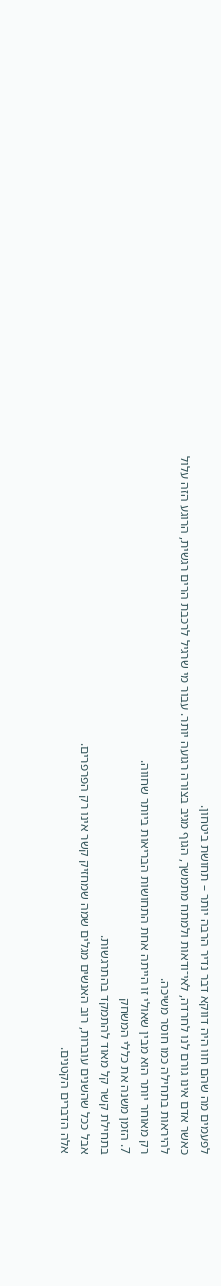לפעמים מה שהם חוו היה דווקא דבר נדיר הרבה יותר – תחושת ביטחון.
כאשר אדם אינו גורם לנו לחרדה, לאי־ודאות ולמתח מתמשך, הגוף מגיב בצורה רגועה יותר. עבור מי שרגיל לרכבת הרים רגשית, הרוגע הזה עלול להיראות בתחילה כמו חוסר משיכה.
רק מאוחר יותר הוא מבין שאולי זו הייתה אחת התחושות הבריאות ביותר שחווה.
7. הזמן משנה את כללי המשחק
בתחילת קשר קל מאוד להתמקד בהתרגשות.
אבל ככל שהשנים עוברות, רוב האנשים מגלים שמה שמחזיק קשר אינו רק הפרפרים.
אלה הדברים הקטנים.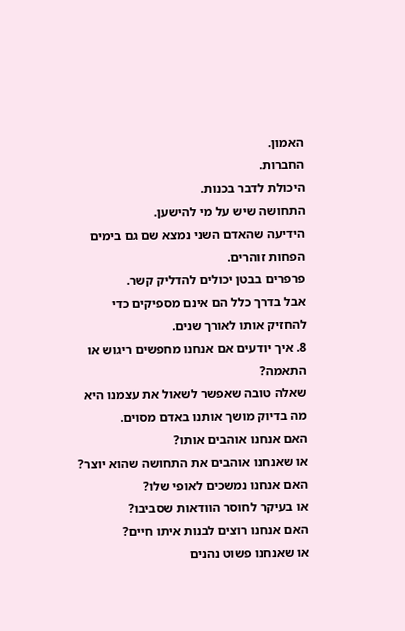האמון.
החברות.
היכולת לדבר בכנות.
התחושה שיש על מי להישען.
הידיעה שהאדם השני נמצא שם גם בימים הפחות זוהרים.
פרפרים בבטן יכולים להדליק קשר.
אבל בדרך כלל הם אינם מספיקים כדי להחזיק אותו לאורך שנים.
8. איך יודעים אם אנחנו מחפשים ריגוש או התאמה?
שאלה טובה שאפשר לשאול את עצמנו היא מה בדיוק מושך אותנו באדם מסוים.
האם אנחנו אוהבים אותו?
או שאנחנו אוהבים את התחושה שהוא יוצר?
האם אנחנו נמשכים לאופי שלו?
או בעיקר לחוסר הוודאות שסביבו?
האם אנחנו רוצים לבנות איתו חיים?
או שאנחנו פשוט נהנים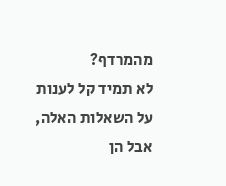מהמרדף?
לא תמיד קל לענות על השאלות האלה, אבל הן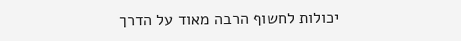יכולות לחשוף הרבה מאוד על הדרך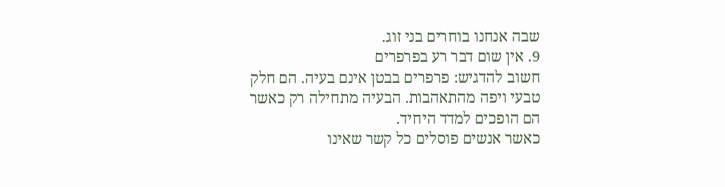שבה אנחנו בוחרים בני זוג.
9. אין שום דבר רע בפרפרים
חשוב להדגיש: פרפרים בבטן אינם בעיה. הם חלק טבעי ויפה מהתאהבות. הבעיה מתחילה רק כאשר הם הופכים למדד היחיד.
כאשר אנשים פוסלים כל קשר שאינו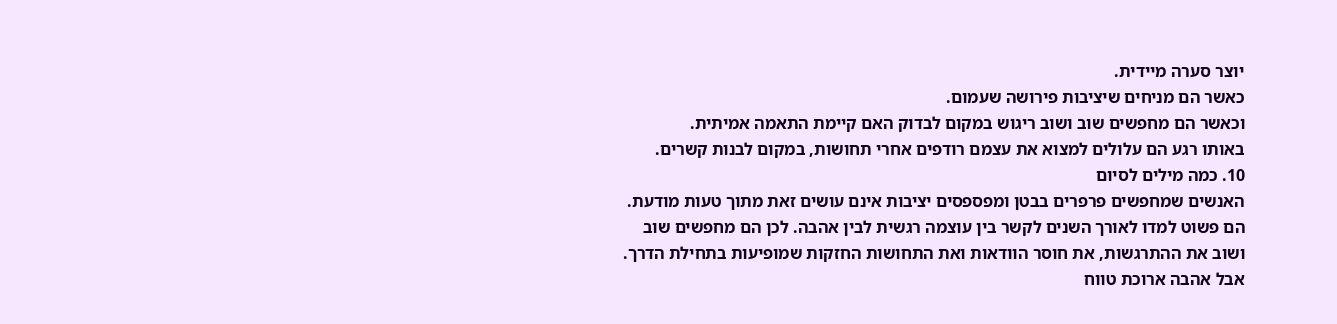יוצר סערה מיידית.
כאשר הם מניחים שיציבות פירושה שעמום.
וכאשר הם מחפשים שוב ושוב ריגוש במקום לבדוק האם קיימת התאמה אמיתית.
באותו רגע הם עלולים למצוא את עצמם רודפים אחרי תחושות, במקום לבנות קשרים.
10. כמה מילים לסיום
האנשים שמחפשים פרפרים בבטן ומפספסים יציבות אינם עושים זאת מתוך טעות מודעת. הם פשוט למדו לאורך השנים לקשר בין עוצמה רגשית לבין אהבה. לכן הם מחפשים שוב ושוב את ההתרגשות, את חוסר הוודאות ואת התחושות החזקות שמופיעות בתחילת הדרך.
אבל אהבה ארוכת טווח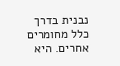נבנית בדרך כלל מחומרים אחרים. היא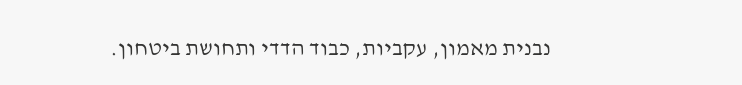נבנית מאמון, עקביות, כבוד הדדי ותחושת ביטחון.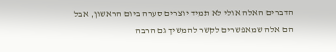הדברים האלה אולי לא תמיד יוצרים סערה ביום הראשון, אבל הם אלה שמאפשרים לקשר להמשיך גם הרבה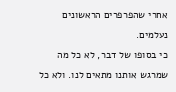אחרי שהפרפרים הראשונים נעלמים.
כי בסופו של דבר, לא כל מה שמרגש אותנו מתאים לנו. ולא כל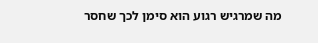מה שמרגיש רגוע הוא סימן לכך שחסר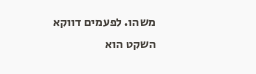משהו. לפעמים דווקא השקט הוא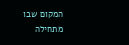המקום שבו מתחילה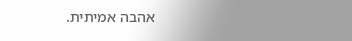אהבה אמיתית.